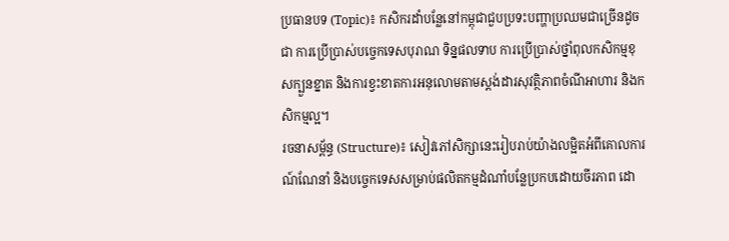ប្រធានបទ (Topic)៖ កសិករដាំបន្លែនៅកម្ពុជាជួបប្រទះបញ្ហាប្រឈមជាច្រើនដូចជា ការប្រើប្រាស់បច្ចេកទេសបុរាណ ទិន្នផលទាប ការប្រើប្រាស់ថ្នាំពុលកសិកម្មខុសក្បួនខ្នាត និងការខ្វះខាតការអនុលោមតាមស្តង់ដារសុវត្ថិភាពចំណីអាហារ និងកសិកម្មល្អ។
រចនាសម្ព័ន្ធ (Structure)៖ សៀវភៅសិក្សានេះរៀបរាប់យ៉ាងលម្អិតអំពីគោលការណ៍ណែនាំ និងបច្ចេកទេសសម្រាប់ផលិតកម្មដំណាំបន្លែប្រកបដោយចីរភាព ដោ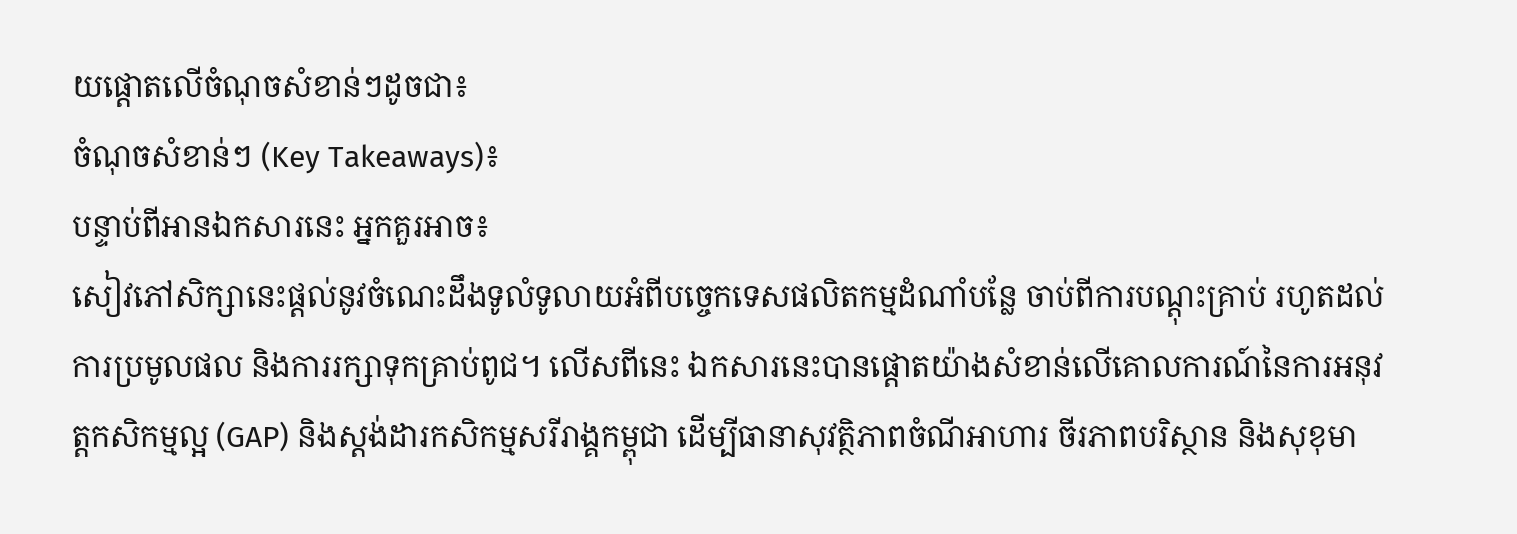យផ្តោតលើចំណុចសំខាន់ៗដូចជា៖
ចំណុចសំខាន់ៗ (Key Takeaways)៖
បន្ទាប់ពីអានឯកសារនេះ អ្នកគួរអាច៖
សៀវភៅសិក្សានេះផ្តល់នូវចំណេះដឹងទូលំទូលាយអំពីបច្ចេកទេសផលិតកម្មដំណាំបន្លែ ចាប់ពីការបណ្តុះគ្រាប់ រហូតដល់ការប្រមូលផល និងការរក្សាទុកគ្រាប់ពូជ។ លើសពីនេះ ឯកសារនេះបានផ្តោតយ៉ាងសំខាន់លើគោលការណ៍នៃការអនុវត្តកសិកម្មល្អ (GAP) និងស្តង់ដារកសិកម្មសរីរាង្គកម្ពុជា ដើម្បីធានាសុវត្ថិភាពចំណីអាហារ ចីរភាពបរិស្ថាន និងសុខុមា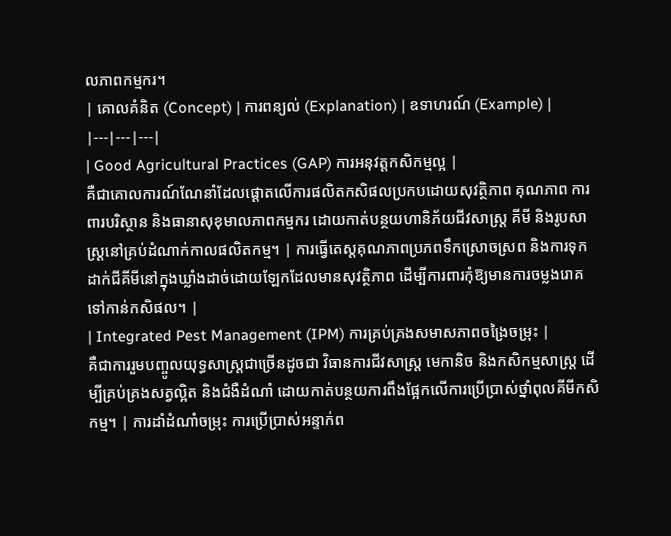លភាពកម្មករ។
| គោលគំនិត (Concept) | ការពន្យល់ (Explanation) | ឧទាហរណ៍ (Example) |
|---|---|---|
| Good Agricultural Practices (GAP) ការអនុវត្តកសិកម្មល្អ |
គឺជាគោលការណ៍ណែនាំដែលផ្តោតលើការផលិតកសិផលប្រកបដោយសុវត្ថិភាព គុណភាព ការពារបរិស្ថាន និងធានាសុខុមាលភាពកម្មករ ដោយកាត់បន្ថយហានិភ័យជីវសាស្ត្រ គីមី និងរូបសាស្ត្រនៅគ្រប់ដំណាក់កាលផលិតកម្ម។ | ការធ្វើតេស្តគុណភាពប្រភពទឹកស្រោចស្រព និងការទុកដាក់ជីគីមីនៅក្នុងឃ្លាំងដាច់ដោយឡែកដែលមានសុវត្ថិភាព ដើម្បីការពារកុំឱ្យមានការចម្លងរោគទៅកាន់កសិផល។ |
| Integrated Pest Management (IPM) ការគ្រប់គ្រងសមាសភាពចង្រៃចម្រុះ |
គឺជាការរួមបញ្ចូលយុទ្ធសាស្ត្រជាច្រើនដូចជា វិធានការជីវសាស្ត្រ មេកានិច និងកសិកម្មសាស្ត្រ ដើម្បីគ្រប់គ្រងសត្វល្អិត និងជំងឺដំណាំ ដោយកាត់បន្ថយការពឹងផ្អែកលើការប្រើប្រាស់ថ្នាំពុលគីមីកសិកម្ម។ | ការដាំដំណាំចម្រុះ ការប្រើប្រាស់អន្ទាក់ព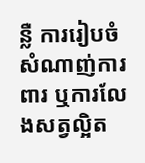ន្លឺ ការរៀបចំសំណាញ់ការពារ ឬការលែងសត្វល្អិត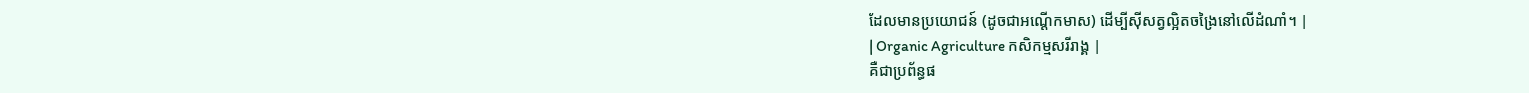ដែលមានប្រយោជន៍ (ដូចជាអណ្ដើកមាស) ដើម្បីស៊ីសត្វល្អិតចង្រៃនៅលើដំណាំ។ |
| Organic Agriculture កសិកម្មសរីរាង្គ |
គឺជាប្រព័ន្ធផ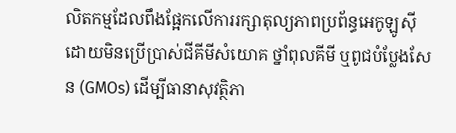លិតកម្មដែលពឹងផ្អែកលើការរក្សាតុល្យភាពប្រព័ន្ធអេកូឡូស៊ី ដោយមិនប្រើប្រាស់ជីគីមីសំយោគ ថ្នាំពុលគីមី ឬពូជបំប្លែងសែន (GMOs) ដើម្បីធានាសុវត្ថិភា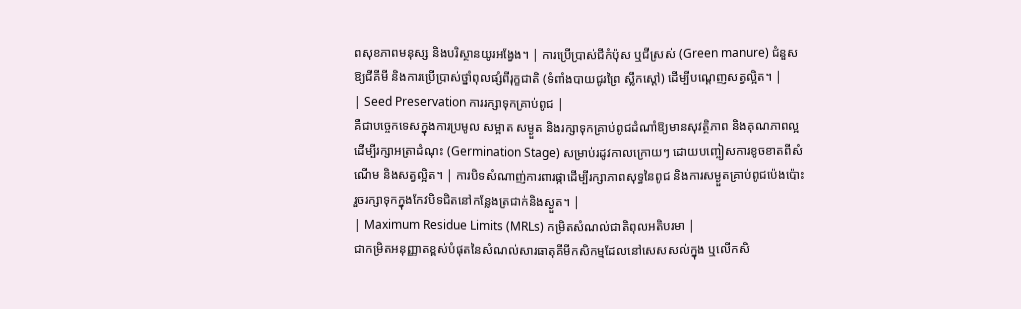ពសុខភាពមនុស្ស និងបរិស្ថានយូរអង្វែង។ | ការប្រើប្រាស់ជីកំប៉ុស ឬជីស្រស់ (Green manure) ជំនួសឱ្យជីគីមី និងការប្រើប្រាស់ថ្នាំពុលផ្សំពីរុក្ខជាតិ (ទំពាំងបាយជូរព្រៃ ស្លឹកស្តៅ) ដើម្បីបណ្តេញសត្វល្អិត។ |
| Seed Preservation ការរក្សាទុកគ្រាប់ពូជ |
គឺជាបច្ចេកទេសក្នុងការប្រមូល សម្អាត សម្ងួត និងរក្សាទុកគ្រាប់ពូជដំណាំឱ្យមានសុវត្ថិភាព និងគុណភាពល្អ ដើម្បីរក្សាអត្រាដំណុះ (Germination Stage) សម្រាប់រដូវកាលក្រោយៗ ដោយបញ្ចៀសការខូចខាតពីសំណើម និងសត្វល្អិត។ | ការបិទសំណាញ់ការពារផ្កាដើម្បីរក្សាភាពសុទ្ធនៃពូជ និងការសម្ងួតគ្រាប់ពូជប៉េងប៉ោះ រួចរក្សាទុកក្នុងកែវបិទជិតនៅកន្លែងត្រជាក់និងស្ងួត។ |
| Maximum Residue Limits (MRLs) កម្រិតសំណល់ជាតិពុលអតិបរមា |
ជាកម្រិតអនុញ្ញាតខ្ពស់បំផុតនៃសំណល់សារធាតុគីមីកសិកម្មដែលនៅសេសសល់ក្នុង ឬលើកសិ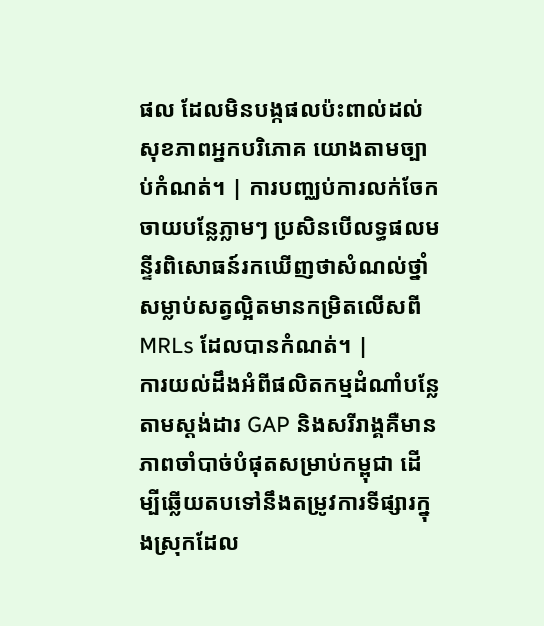ផល ដែលមិនបង្កផលប៉ះពាល់ដល់សុខភាពអ្នកបរិភោគ យោងតាមច្បាប់កំណត់។ | ការបញ្ឈប់ការលក់ចែកចាយបន្លែភ្លាមៗ ប្រសិនបើលទ្ធផលមន្ទីរពិសោធន៍រកឃើញថាសំណល់ថ្នាំសម្លាប់សត្វល្អិតមានកម្រិតលើសពី MRLs ដែលបានកំណត់។ |
ការយល់ដឹងអំពីផលិតកម្មដំណាំបន្លែតាមស្តង់ដារ GAP និងសរីរាង្គគឺមានភាពចាំបាច់បំផុតសម្រាប់កម្ពុជា ដើម្បីឆ្លើយតបទៅនឹងតម្រូវការទីផ្សារក្នុងស្រុកដែល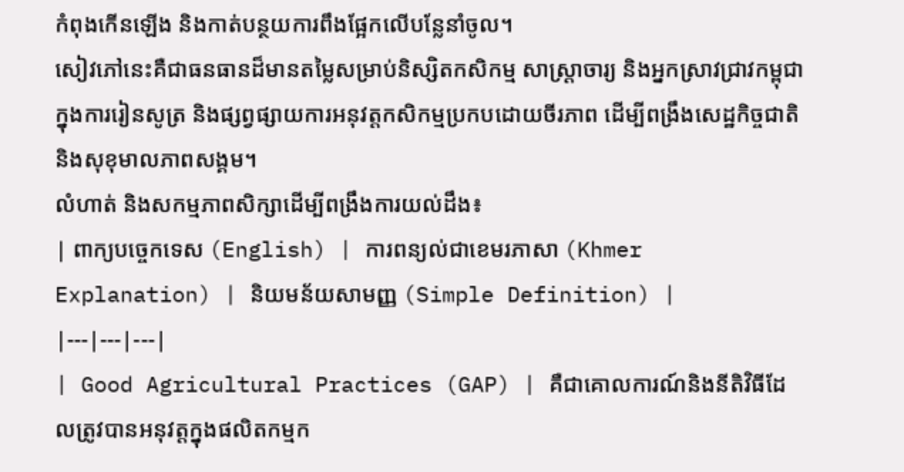កំពុងកើនឡើង និងកាត់បន្ថយការពឹងផ្អែកលើបន្លែនាំចូល។
សៀវភៅនេះគឺជាធនធានដ៏មានតម្លៃសម្រាប់និស្សិតកសិកម្ម សាស្រ្តាចារ្យ និងអ្នកស្រាវជ្រាវកម្ពុជា ក្នុងការរៀនសូត្រ និងផ្សព្វផ្សាយការអនុវត្តកសិកម្មប្រកបដោយចីរភាព ដើម្បីពង្រឹងសេដ្ឋកិច្ចជាតិ និងសុខុមាលភាពសង្គម។
លំហាត់ និងសកម្មភាពសិក្សាដើម្បីពង្រឹងការយល់ដឹង៖
| ពាក្យបច្ចេកទេស (English) | ការពន្យល់ជាខេមរភាសា (Khmer Explanation) | និយមន័យសាមញ្ញ (Simple Definition) |
|---|---|---|
| Good Agricultural Practices (GAP) | គឺជាគោលការណ៍និងនីតិវិធីដែលត្រូវបានអនុវត្តក្នុងផលិតកម្មក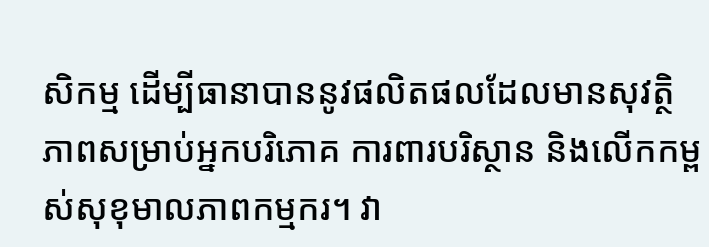សិកម្ម ដើម្បីធានាបាននូវផលិតផលដែលមានសុវត្ថិភាពសម្រាប់អ្នកបរិភោគ ការពារបរិស្ថាន និងលើកកម្ពស់សុខុមាលភាពកម្មករ។ វា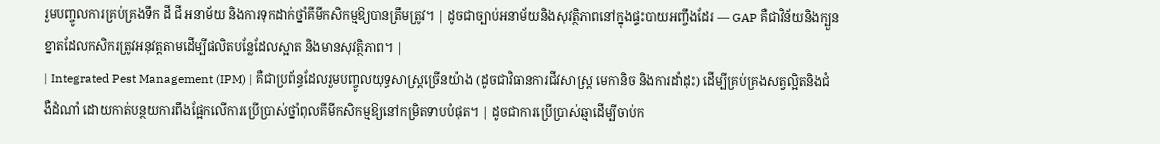រួមបញ្ចូលការគ្រប់គ្រងទឹក ដី ជី អនាម័យ និងការទុកដាក់ថ្នាំគីមីកសិកម្មឱ្យបានត្រឹមត្រូវ។ | ដូចជាច្បាប់អនាម័យនិងសុវត្ថិភាពនៅក្នុងផ្ទះបាយអញ្ចឹងដែរ — GAP គឺជាវិន័យនិងក្បួនខ្នាតដែលកសិករត្រូវអនុវត្តតាមដើម្បីផលិតបន្លែដែលស្អាត និងមានសុវត្ថិភាព។ |
| Integrated Pest Management (IPM) | គឺជាប្រព័ន្ធដែលរួមបញ្ចូលយុទ្ធសាស្ត្រច្រើនយ៉ាង (ដូចជាវិធានការជីវសាស្ត្រ មេកានិច និងការដាំដុះ) ដើម្បីគ្រប់គ្រងសត្វល្អិតនិងជំងឺដំណាំ ដោយកាត់បន្ថយការពឹងផ្អែកលើការប្រើប្រាស់ថ្នាំពុលគីមីកសិកម្មឱ្យនៅកម្រិតទាបបំផុត។ | ដូចជាការប្រើប្រាស់ឆ្មាដើម្បីចាប់ក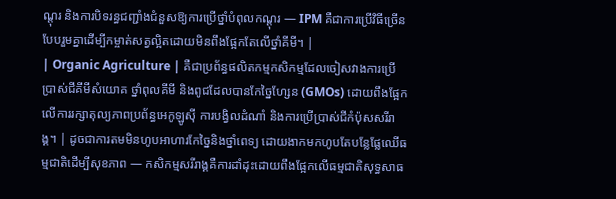ណ្តុរ និងការបិទរន្ធជញ្ជាំងជំនួសឱ្យការប្រើថ្នាំបំពុលកណ្តុរ — IPM គឺជាការប្រើវិធីច្រើនបែបរួមគ្នាដើម្បីកម្ចាត់សត្វល្អិតដោយមិនពឹងផ្អែកតែលើថ្នាំគីមី។ |
| Organic Agriculture | គឺជាប្រព័ន្ធផលិតកម្មកសិកម្មដែលចៀសវាងការប្រើប្រាស់ជីគីមីសំយោគ ថ្នាំពុលគីមី និងពូជដែលបានកែច្នៃហ្សែន (GMOs) ដោយពឹងផ្អែកលើការរក្សាតុល្យភាពប្រព័ន្ធអេកូឡូស៊ី ការបង្វិលដំណាំ និងការប្រើប្រាស់ជីកំប៉ុសសរីរាង្គ។ | ដូចជាការតមមិនហូបអាហារកែច្នៃនិងថ្នាំពេទ្យ ដោយងាកមកហូបតែបន្លែផ្លែឈើធម្មជាតិដើម្បីសុខភាព — កសិកម្មសរីរាង្គគឺការដាំដុះដោយពឹងផ្អែកលើធម្មជាតិសុទ្ធសាធ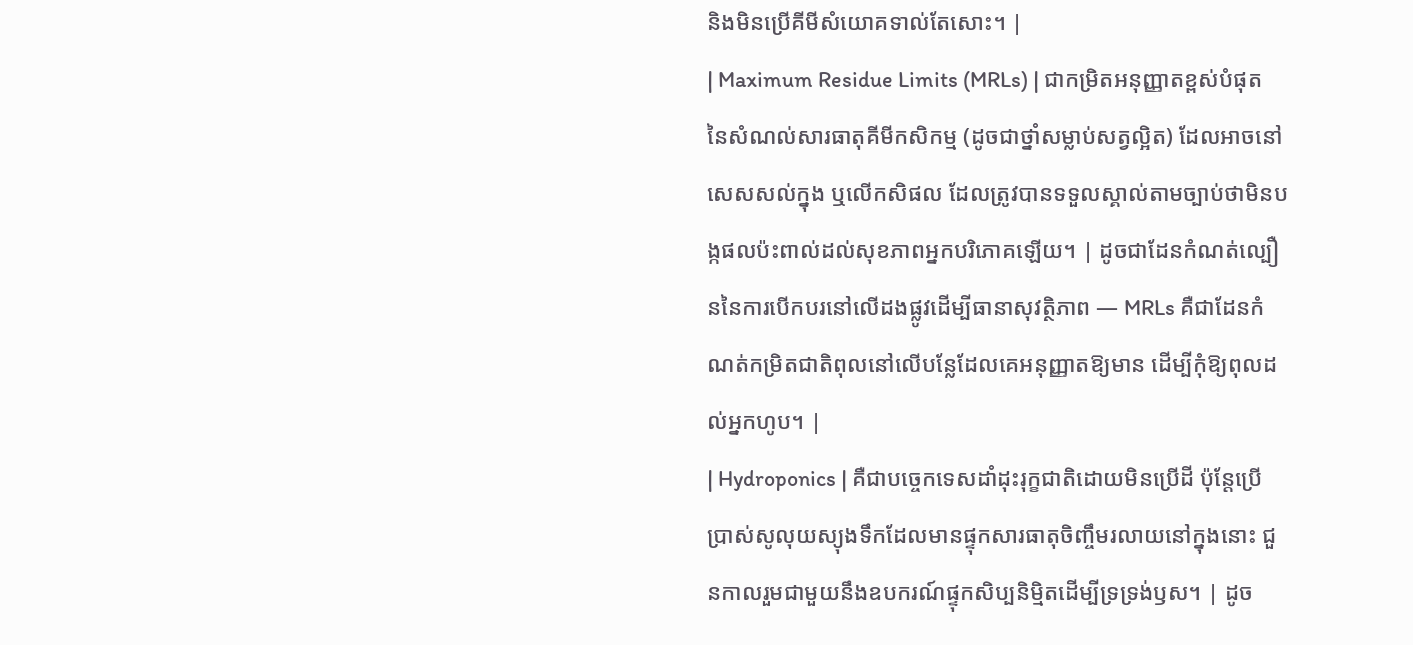និងមិនប្រើគីមីសំយោគទាល់តែសោះ។ |
| Maximum Residue Limits (MRLs) | ជាកម្រិតអនុញ្ញាតខ្ពស់បំផុតនៃសំណល់សារធាតុគីមីកសិកម្ម (ដូចជាថ្នាំសម្លាប់សត្វល្អិត) ដែលអាចនៅសេសសល់ក្នុង ឬលើកសិផល ដែលត្រូវបានទទួលស្គាល់តាមច្បាប់ថាមិនបង្កផលប៉ះពាល់ដល់សុខភាពអ្នកបរិភោគឡើយ។ | ដូចជាដែនកំណត់ល្បឿននៃការបើកបរនៅលើដងផ្លូវដើម្បីធានាសុវត្ថិភាព — MRLs គឺជាដែនកំណត់កម្រិតជាតិពុលនៅលើបន្លែដែលគេអនុញ្ញាតឱ្យមាន ដើម្បីកុំឱ្យពុលដល់អ្នកហូប។ |
| Hydroponics | គឺជាបច្ចេកទេសដាំដុះរុក្ខជាតិដោយមិនប្រើដី ប៉ុន្តែប្រើប្រាស់សូលុយស្យុងទឹកដែលមានផ្ទុកសារធាតុចិញ្ចឹមរលាយនៅក្នុងនោះ ជួនកាលរួមជាមួយនឹងឧបករណ៍ផ្ទុកសិប្បនិម្មិតដើម្បីទ្រទ្រង់ឫស។ | ដូច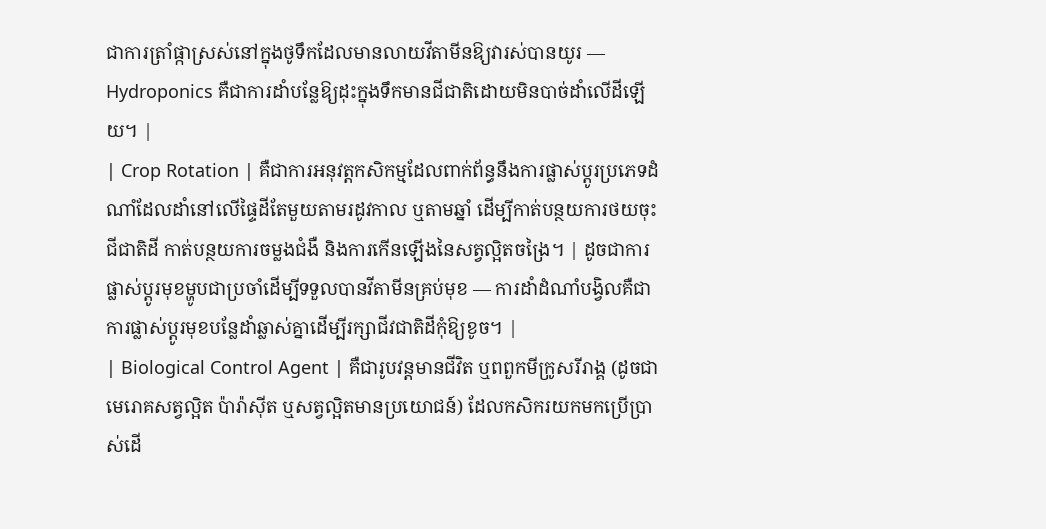ជាការត្រាំផ្កាស្រស់នៅក្នុងថូទឹកដែលមានលាយវីតាមីនឱ្យវារស់បានយូរ — Hydroponics គឺជាការដាំបន្លែឱ្យដុះក្នុងទឹកមានជីជាតិដោយមិនបាច់ដាំលើដីឡើយ។ |
| Crop Rotation | គឺជាការអនុវត្តកសិកម្មដែលពាក់ព័ន្ធនឹងការផ្លាស់ប្តូរប្រភេទដំណាំដែលដាំនៅលើផ្ទៃដីតែមួយតាមរដូវកាល ឬតាមឆ្នាំ ដើម្បីកាត់បន្ថយការថយចុះជីជាតិដី កាត់បន្ថយការចម្លងជំងឺ និងការកើនឡើងនៃសត្វល្អិតចង្រៃ។ | ដូចជាការផ្លាស់ប្តូរមុខម្ហូបជាប្រចាំដើម្បីទទួលបានវីតាមីនគ្រប់មុខ — ការដាំដំណាំបង្វិលគឺជាការផ្លាស់ប្តូរមុខបន្លែដាំឆ្លាស់គ្នាដើម្បីរក្សាជីវជាតិដីកុំឱ្យខូច។ |
| Biological Control Agent | គឺជារូបវន្តមានជីវិត ឬពពួកមីក្រូសរីរាង្គ (ដូចជាមេរោគសត្វល្អិត ប៉ារ៉ាស៊ីត ឬសត្វល្អិតមានប្រយោជន៍) ដែលកសិករយកមកប្រើប្រាស់ដើ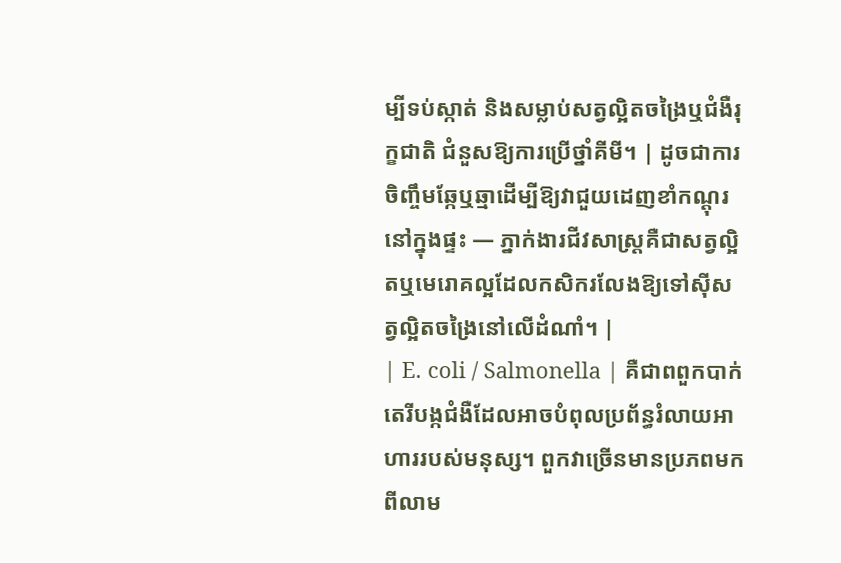ម្បីទប់ស្កាត់ និងសម្លាប់សត្វល្អិតចង្រៃឬជំងឺរុក្ខជាតិ ជំនួសឱ្យការប្រើថ្នាំគីមី។ | ដូចជាការចិញ្ចឹមឆ្កែឬឆ្មាដើម្បីឱ្យវាជួយដេញខាំកណ្តុរនៅក្នុងផ្ទះ — ភ្នាក់ងារជីវសាស្ត្រគឺជាសត្វល្អិតឬមេរោគល្អដែលកសិករលែងឱ្យទៅស៊ីសត្វល្អិតចង្រៃនៅលើដំណាំ។ |
| E. coli / Salmonella | គឺជាពពួកបាក់តេរីបង្កជំងឺដែលអាចបំពុលប្រព័ន្ធរំលាយអាហាររបស់មនុស្ស។ ពួកវាច្រើនមានប្រភពមកពីលាម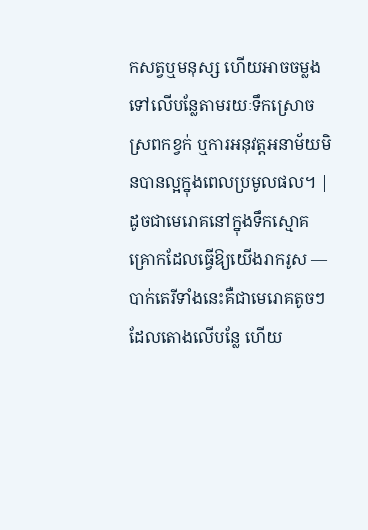កសត្វឬមនុស្ស ហើយអាចចម្លងទៅលើបន្លែតាមរយៈទឹកស្រោចស្រពកខ្វក់ ឬការអនុវត្តអនាម័យមិនបានល្អក្នុងពេលប្រមូលផល។ | ដូចជាមេរោគនៅក្នុងទឹកស្មោគគ្រោកដែលធ្វើឱ្យយើងរាករូស — បាក់តេរីទាំងនេះគឺជាមេរោគតូចៗដែលតោងលើបន្លែ ហើយ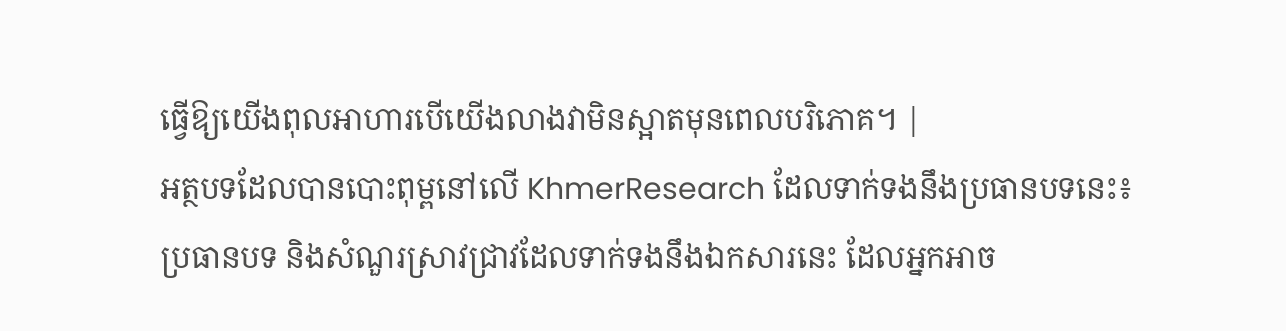ធ្វើឱ្យយើងពុលអាហារបើយើងលាងវាមិនស្អាតមុនពេលបរិភោគ។ |
អត្ថបទដែលបានបោះពុម្ពនៅលើ KhmerResearch ដែលទាក់ទងនឹងប្រធានបទនេះ៖
ប្រធានបទ និងសំណួរស្រាវជ្រាវដែលទាក់ទងនឹងឯកសារនេះ ដែលអ្នកអាច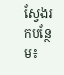ស្វែងរកបន្ថែម៖